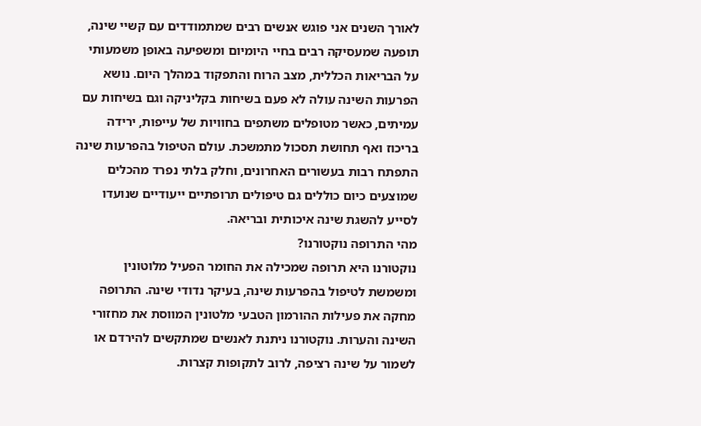לאורך השנים אני פוגש אנשים רבים שמתמודדים עם קשיי שינה, תופעה שמעסיקה רבים בחיי היומיום ומשפיעה באופן משמעותי על הבריאות הכללית, מצב הרוח והתפקוד במהלך היום. נושא הפרעות השינה עולה לא פעם בשיחות בקליניקה וגם בשיחות עם עמיתים, כאשר מטופלים משתפים בחוויות של עייפות, ירידה בריכוז ואף תחושת תסכול מתמשכת. עולם הטיפול בהפרעות שינה התפתח רבות בעשורים האחרונים, וחלק בלתי נפרד מהכלים שמוצעים כיום כוללים גם טיפולים תרופתיים ייעודיים שנועדו לסייע להשגת שינה איכותית ובריאה.
מהי התרופה נוקטורנו?
נוקטורנו היא תרופה שמכילה את החומר הפעיל מלוטונין ומשמשת לטיפול בהפרעות שינה, בעיקר נדודי שינה. התרופה מחקה את פעילות ההורמון הטבעי מלטונין המווסת את מחזורי השינה והערות. נוקטורנו ניתנת לאנשים שמתקשים להירדם או לשמור על שינה רציפה, לרוב לתקופות קצרות.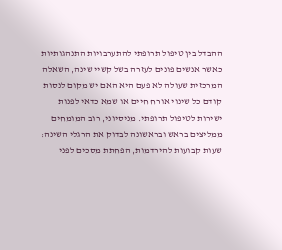ההבדל בין טיפול תרופתי להתערבויות התנהגותיות
כאשר אנשים פונים לעזרה בשל קשיי שינה, השאלה המרכזית שעולה לא פעם היא האם יש מקום לנסות קודם כל שינוי אורח חיים או שמא כדאי לפנות ישירות לטיפול תרופתי. מניסיוני, רוב המומחים ממליצים בראש ובראשונה לבדוק את הרגלי השינה: שעות קבועות להירדמות, הפחתת מסכים לפני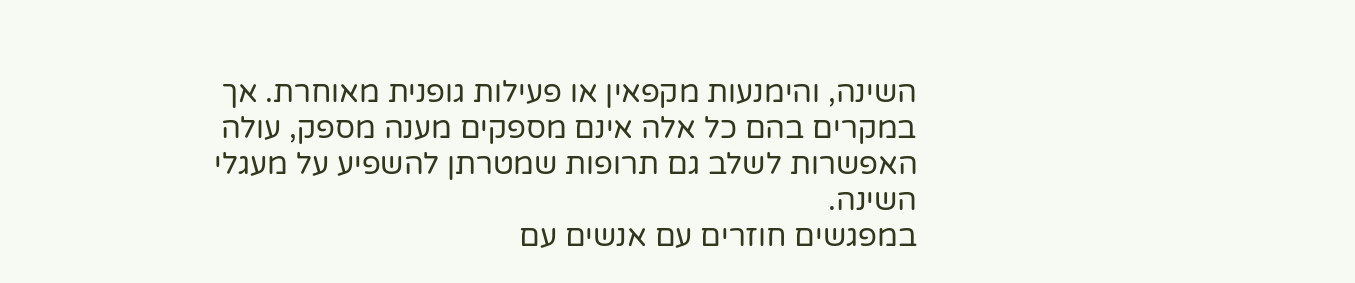השינה, והימנעות מקפאין או פעילות גופנית מאוחרת. אך במקרים בהם כל אלה אינם מספקים מענה מספק, עולה האפשרות לשלב גם תרופות שמטרתן להשפיע על מעגלי השינה.
במפגשים חוזרים עם אנשים עם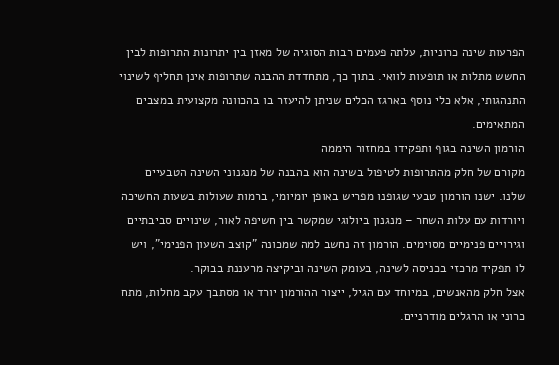הפרעות שינה כרוניות, עלתה פעמים רבות הסוגיה של מאזן בין יתרונות התרופות לבין החשש מתלות או תופעות לוואי. בתוך כך, מתחדדת ההבנה שתרופות אינן תחליף לשינוי התנהגותי, אלא כלי נוסף בארגז הכלים שניתן להיעזר בו בהכוונה מקצועית במצבים המתאימים.
הורמון השינה בגוף ותפקידו במחזור היממה
מקורם של חלק מהתרופות לטיפול בשינה הוא בהבנה של מנגנוני השינה הטבעיים שלנו. ישנו הורמון טבעי שגופנו מפריש באופן יומיומי, ברמות שעולות בשעות החשיכה ויורדות עם עלות השחר – מנגנון ביולוגי שמקשר בין חשיפה לאור, שינויים סביבתיים וגירויים פנימיים מסוימים. הורמון זה נחשב למה שמכונה "קוצב השעון הפנימי", ויש לו תפקיד מרכזי בכניסה לשינה, בעומק השינה וביקיצה מרעננת בבוקר.
אצל חלק מהאנשים, במיוחד עם הגיל, ייצור ההורמון יורד או מסתבך עקב מחלות, מתח כרוני או הרגלים מודרניים.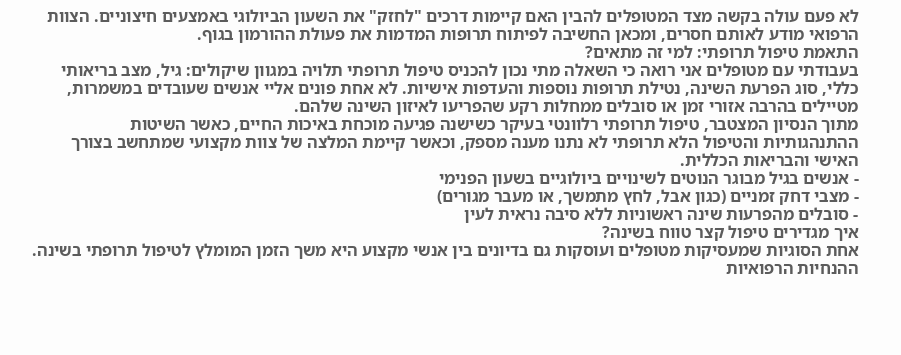לא פעם עולה בקשה מצד המטופלים להבין האם קיימות דרכים "לחזק" את השעון הביולוגי באמצעים חיצוניים. הצוות הרפואי מודע לאותם חסרים, ומכאן החשיבה לפיתוח תרופות המדמות את פעולת ההורמון בגוף.
התאמת טיפול תרופתי: למי זה מתאים?
בעבודתי עם מטופלים אני רואה כי השאלה מתי נכון להכניס טיפול תרופתי תלויה במגוון שיקולים: גיל, מצב בריאותי כללי, סוג הפרעת השינה, נטילת תרופות נוספות והעדפות אישיות. לא אחת פונים אליי אנשים שעובדים במשמרות, מטיילים בהרבה אזורי זמן או סובלים ממחלות רקע שהפריעו לאיזון השינה שלהם.
מתוך הנסיון המצטבר, טיפול תרופתי רלוונטי בעיקר כשישנה פגיעה מוכחת באיכות החיים, כאשר השיטות ההתנהגותיות והטיפול הלא תרופתי לא נתנו מענה מספק, וכאשר קיימת המלצה של צוות מקצועי שמתחשב בצורך האישי והבריאות הכללית.
- אנשים בגיל מבוגר הנוטים לשינויים ביולוגיים בשעון הפנימי
- מצבי דחק זמניים (כגון אבל, לחץ מתמשך, או מעבר מגורים)
- סובלים מהפרעות שינה ראשוניות ללא סיבה נראית לעין
איך מגדירים טיפול קצר טווח בשינה?
אחת הסוגיות שמעסיקות מטופלים ועוסקות גם בדיונים בין אנשי מקצוע היא משך הזמן המומלץ לטיפול תרופתי בשינה. ההנחיות הרפואיות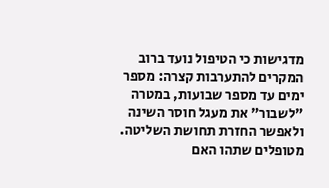מדגישות כי הטיפול נועד ברוב המקרים להתערבות קצרה: מספר ימים עד מספר שבועות, במטרה "לשבור" את מעגל חוסר השינה ולאפשר החזרת תחושת השליטה.
מטופלים שתהו האם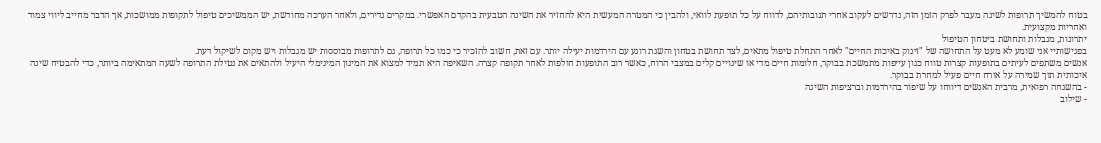בטוח להמשיך תרופות לשינה מעבר לפרק הזמן הזה, נדרשים לעקוב אחרי תגובותיהם, לדווח על כל תופעת לוואי, ולהבין כי המטרה המעשית היא להחזיר את השינה הטבעית בהקדם האפשרי. במקרים נדירים, ולאחר הערכה מחודשת, יש הממשיכים טיפול לתקופות ממושכות, אך הדבר מחייב ליווי צמוד ואחריות מקצועית.
יתרונות, מגבלות ותחושת ביטחון הטיפול
בפגישותיי אני שומע לא מעט על התחושה של "זינוק באיכות החיים" לאחר התחלת טיפול מתאים, לצד תחושת בטחון והשגת רוגע עם הירדמות יעילה יותר. עם זאת, חשוב להזכיר כי כמו כל תרופה, גם לתרופות מבוססות יש מגבלות ויש מקום לשיקול דעת.
אנשים משתפים לעיתים בתופעות קצרות טווח כגון עייפות מתמשכת בבוקר, חלומות חיים מדי או שינויים קלים במצבי הרוח, כאשר רוב התופעות חולפות לאחר תקופה קצרה. השאיפה היא תמיד למצוא את המינון המינימלי היעיל ולהתאים את נטילת התרופה לשעה המתאימה ביותר, כדי להבטיח שינה איכותית תוך שמירה על אורח חיים פעיל למחרת בבוקר.
- בהשגחה רפואית, מרבית האנשים דיווחו על שיפור בהירדמות וברציפות השינה
- שילוב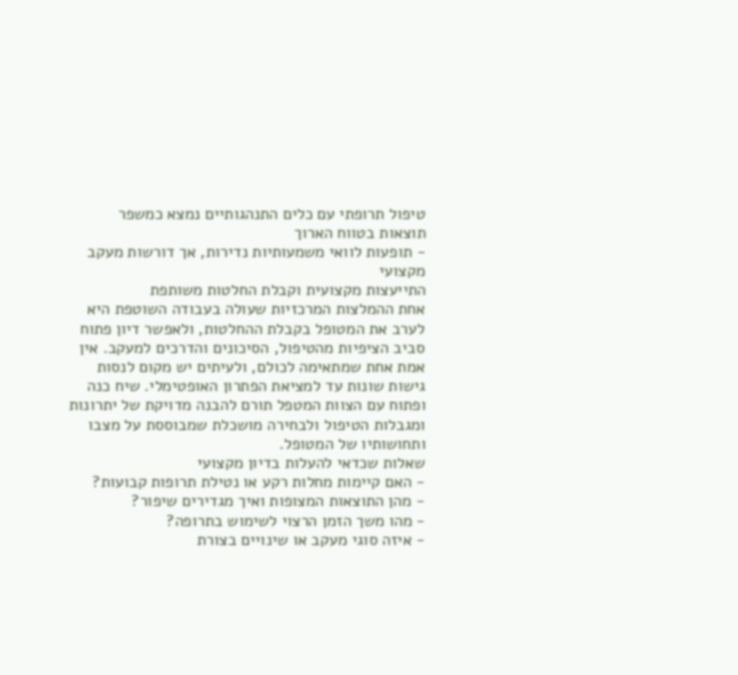טיפול תרופתי עם כלים התנהגותיים נמצא כמשפר תוצאות בטווח הארוך
- תופעות לוואי משמעותיות נדירות, אך דורשות מעקב מקצועי
התייעצות מקצועית וקבלת החלטות משותפת
אחת ההמלצות המרכזיות שעולה בעבודה השוטפת היא לערב את המטופל בקבלת ההחלטות, ולאפשר דיון פתוח סביב הציפיות מהטיפול, הסיכונים והדרכים למעקב. אין אמת אחת שמתאימה לכולם, ולעיתים יש מקום לנסות גישות שונות עד למציאת הפתרון האופטימלי. שיח כנה ופתוח עם הצוות המטפל תורם להבנה מדויקת של יתרונות ומגבלות הטיפול ולבחירה מושכלת שמבוססת על מצבו ותחושותיו של המטופל.
שאלות שכדאי להעלות בדיון מקצועי
- האם קיימות מחלות רקע או נטילת תרופות קבועות?
- מהן התוצאות המצופות ואיך מגדירים שיפור?
- מהו משך הזמן הרצוי לשימוש בתרופה?
- איזה סוגי מעקב או שינויים בצורת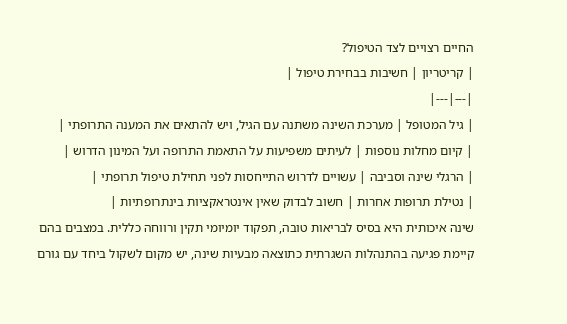החיים רצויים לצד הטיפול?
| קריטריון | חשיבות בבחירת טיפול |
|---|---|
| גיל המטופל | מערכת השינה משתנה עם הגיל, ויש להתאים את המענה התרופתי |
| קיום מחלות נוספות | לעיתים משפיעות על התאמת התרופה ועל המינון הדרוש |
| הרגלי שינה וסביבה | עשויים לדרוש התייחסות לפני תחילת טיפול תרופתי |
| נטילת תרופות אחרות | חשוב לבדוק שאין אינטראקציות בינתרופתיות |
שינה איכותית היא בסיס לבריאות טובה, תפקוד יומיומי תקין ורווחה כללית. במצבים בהם קיימת פגיעה בהתנהלות השגרתית כתוצאה מבעיות שינה, יש מקום לשקול ביחד עם גורם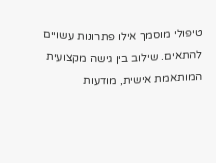טיפולי מוסמך אילו פתרונות עשויים להתאים. שילוב בין גישה מקצועית המותאמת אישית, מודעות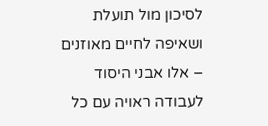לסיכון מול תועלת ושאיפה לחיים מאוזנים – אלו אבני היסוד לעבודה ראויה עם כל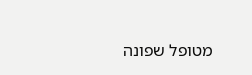מטופל שפונה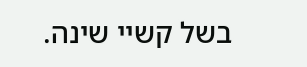בשל קשיי שינה.